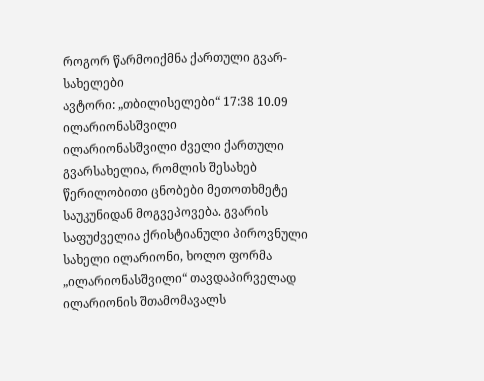როგორ წარმოიქმნა ქართული გვარ-სახელები
ავტორი: „თბილისელები“ 17:38 10.09
ილარიონასშვილი
ილარიონასშვილი ძველი ქართული გვარსახელია, რომლის შესახებ წერილობითი ცნობები მეთოთხმეტე საუკუნიდან მოგვეპოვება. გვარის საფუძველია ქრისტიანული პიროვნული სახელი ილარიონი, ხოლო ფორმა „ილარიონასშვილი“ თავდაპირველად ილარიონის შთამომავალს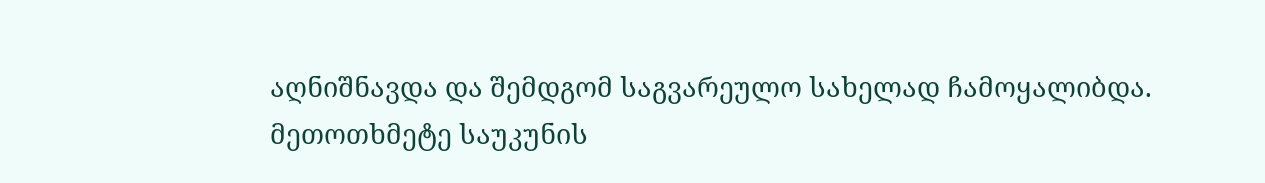აღნიშნავდა და შემდგომ საგვარეულო სახელად ჩამოყალიბდა.
მეთოთხმეტე საუკუნის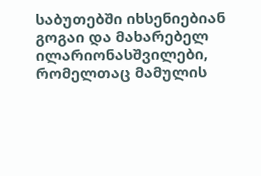საბუთებში იხსენიებიან გოგაი და მახარებელ ილარიონასშვილები, რომელთაც მამულის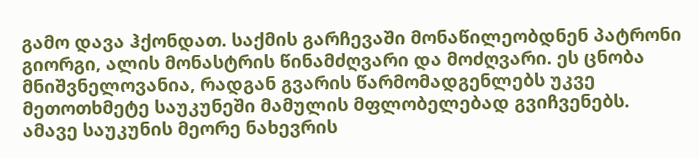გამო დავა ჰქონდათ. საქმის გარჩევაში მონაწილეობდნენ პატრონი გიორგი, ალის მონასტრის წინამძღვარი და მოძღვარი. ეს ცნობა მნიშვნელოვანია, რადგან გვარის წარმომადგენლებს უკვე მეთოთხმეტე საუკუნეში მამულის მფლობელებად გვიჩვენებს.
ამავე საუკუნის მეორე ნახევრის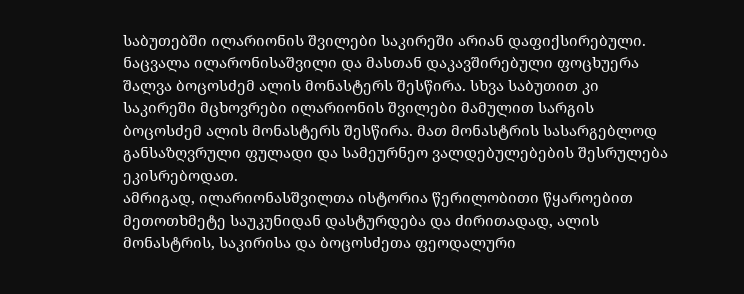საბუთებში ილარიონის შვილები საკირეში არიან დაფიქსირებული. ნაცვალა ილარონისაშვილი და მასთან დაკავშირებული ფოცხუერა შალვა ბოცოსძემ ალის მონასტერს შესწირა. სხვა საბუთით კი საკირეში მცხოვრები ილარიონის შვილები მამულით სარგის ბოცოსძემ ალის მონასტერს შესწირა. მათ მონასტრის სასარგებლოდ განსაზღვრული ფულადი და სამეურნეო ვალდებულებების შესრულება ეკისრებოდათ.
ამრიგად, ილარიონასშვილთა ისტორია წერილობითი წყაროებით მეთოთხმეტე საუკუნიდან დასტურდება და ძირითადად, ალის მონასტრის, საკირისა და ბოცოსძეთა ფეოდალური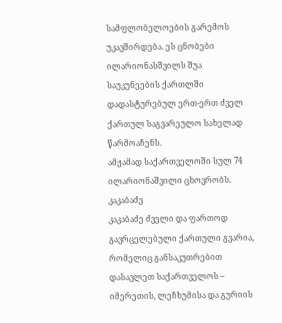სამფლობელოების გარემოს უკავშირდება. ეს ცნობები ილარიონასშვილს შუა საუკუნეების ქართლში დადასტურებულ ერთ-ერთ ძველ ქართულ საგვარეულო სახელად წარმოაჩენს.
ამჟამად საქართველოში სულ 74 ილარიონაშვილი ცხოვრობს.
კაკაბაძე
კაკაბაძე ძველი და ფართოდ გავრცელებული ქართული გვარია, რომელიც განსაკუთრებით დასავლეთ საქართველოს – იმერეთის, ლეჩხუმისა და გურიის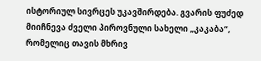ისტორიულ სივრცეს უკავშირდება. გვარის ფუძედ მიიჩნევა ძველი პიროვნული სახელი „კაკაბა“, რომელიც თავის მხრივ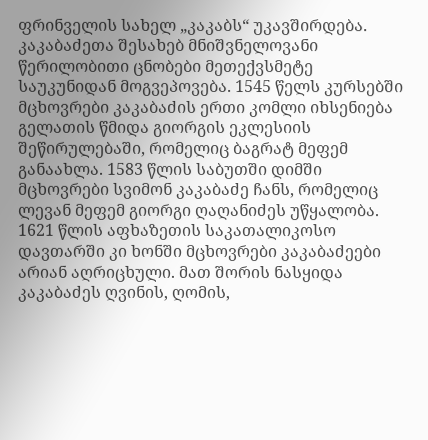ფრინველის სახელ „კაკაბს“ უკავშირდება.
კაკაბაძეთა შესახებ მნიშვნელოვანი წერილობითი ცნობები მეთექვსმეტე საუკუნიდან მოგვეპოვება. 1545 წელს კურსებში მცხოვრები კაკაბაძის ერთი კომლი იხსენიება გელათის წმიდა გიორგის ეკლესიის შეწირულებაში, რომელიც ბაგრატ მეფემ განაახლა. 1583 წლის საბუთში დიმში მცხოვრები სვიმონ კაკაბაძე ჩანს, რომელიც ლევან მეფემ გიორგი ღაღანიძეს უწყალობა. 1621 წლის აფხაზეთის საკათალიკოსო დავთარში კი ხონში მცხოვრები კაკაბაძეები არიან აღრიცხული. მათ შორის ნასყიდა კაკაბაძეს ღვინის, ღომის,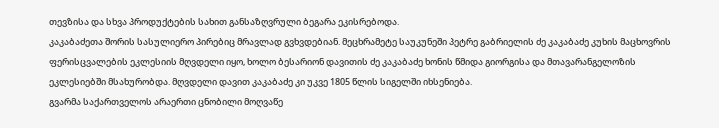თევზისა და სხვა პროდუქტების სახით განსაზღვრული ბეგარა ეკისრებოდა.
კაკაბაძეთა შორის სასულიერო პირებიც მრავლად გვხვდებიან. მეცხრამეტე საუკუნეში პეტრე გაბრიელის ძე კაკაბაძე კუხის მაცხოვრის ფერისცვალების ეკლესიის მღვდელი იყო, ხოლო ბესარიონ დავითის ძე კაკაბაძე ხონის წმიდა გიორგისა და მთავარანგელოზის ეკლესიებში მსახურობდა. მღვდელი დავით კაკაბაძე კი უკვე 1805 წლის სიგელში იხსენიება.
გვარმა საქართველოს არაერთი ცნობილი მოღვაწე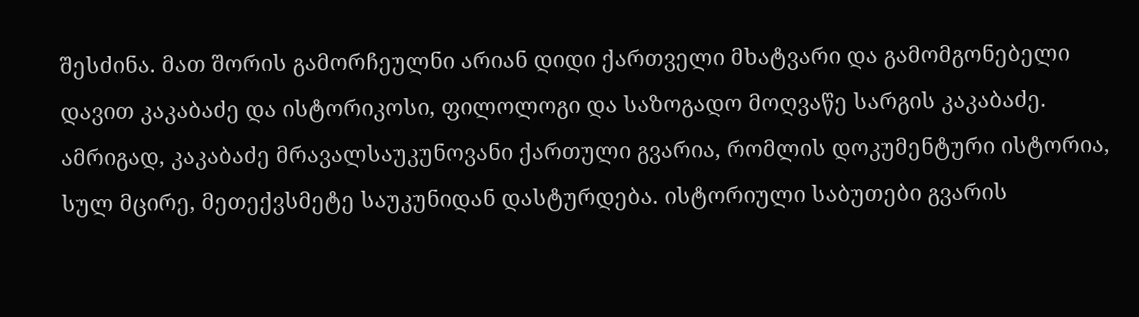შესძინა. მათ შორის გამორჩეულნი არიან დიდი ქართველი მხატვარი და გამომგონებელი დავით კაკაბაძე და ისტორიკოსი, ფილოლოგი და საზოგადო მოღვაწე სარგის კაკაბაძე.
ამრიგად, კაკაბაძე მრავალსაუკუნოვანი ქართული გვარია, რომლის დოკუმენტური ისტორია, სულ მცირე, მეთექვსმეტე საუკუნიდან დასტურდება. ისტორიული საბუთები გვარის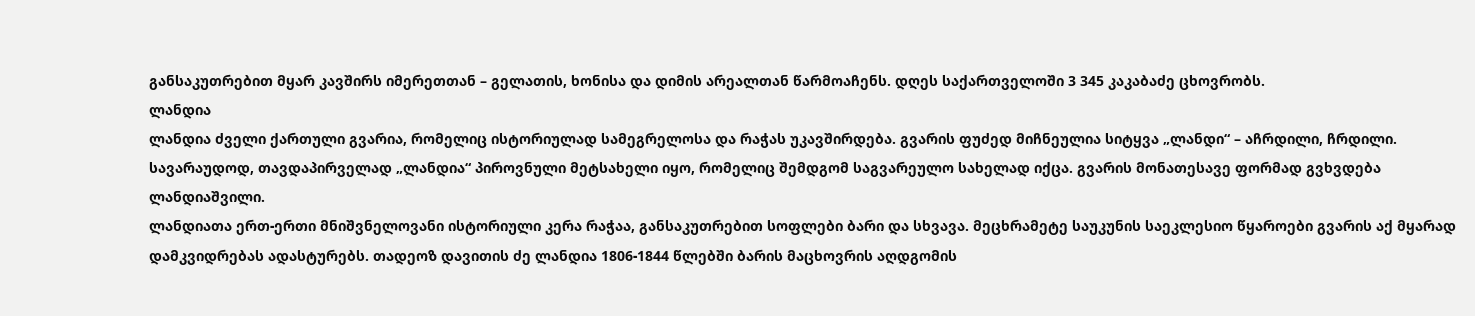განსაკუთრებით მყარ კავშირს იმერეთთან – გელათის, ხონისა და დიმის არეალთან წარმოაჩენს. დღეს საქართველოში 3 345 კაკაბაძე ცხოვრობს.
ლანდია
ლანდია ძველი ქართული გვარია, რომელიც ისტორიულად სამეგრელოსა და რაჭას უკავშირდება. გვარის ფუძედ მიჩნეულია სიტყვა „ლანდი“ – აჩრდილი, ჩრდილი. სავარაუდოდ, თავდაპირველად „ლანდია“ პიროვნული მეტსახელი იყო, რომელიც შემდგომ საგვარეულო სახელად იქცა. გვარის მონათესავე ფორმად გვხვდება ლანდიაშვილი.
ლანდიათა ერთ-ერთი მნიშვნელოვანი ისტორიული კერა რაჭაა, განსაკუთრებით სოფლები ბარი და სხვავა. მეცხრამეტე საუკუნის საეკლესიო წყაროები გვარის აქ მყარად დამკვიდრებას ადასტურებს. თადეოზ დავითის ძე ლანდია 1806-1844 წლებში ბარის მაცხოვრის აღდგომის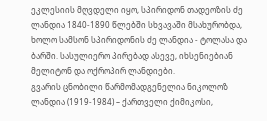ეკლესიის მღვდელი იყო, სპირიდონ თადეოზის ძე ლანდია 1840-1890 წლებში სხვავაში მსახურობდა, ხოლო სამსონ სპირიდონის ძე ლანდია - ტოლასა და ბარში. სასულიერო პირებად ასევე, იხსენიებიან მელიტონ და ოქროპირ ლანდიები.
გვარის ცნობილი წარმომადგენელია ნიკოლოზ ლანდია (1919-1984) – ქართველი ქიმიკოსი,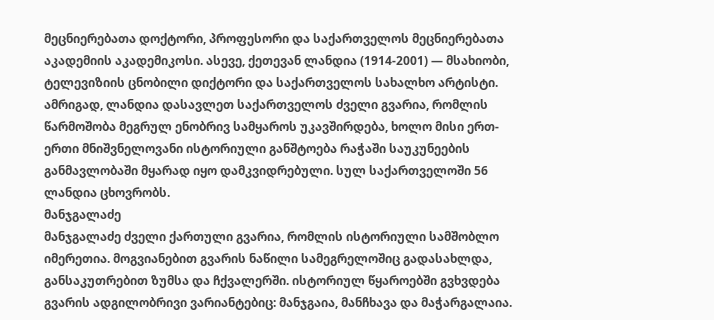მეცნიერებათა დოქტორი, პროფესორი და საქართველოს მეცნიერებათა აკადემიის აკადემიკოსი. ასევე, ქეთევან ლანდია (1914-2001) — მსახიობი, ტელევიზიის ცნობილი დიქტორი და საქართველოს სახალხო არტისტი.
ამრიგად, ლანდია დასავლეთ საქართველოს ძველი გვარია, რომლის წარმოშობა მეგრულ ენობრივ სამყაროს უკავშირდება, ხოლო მისი ერთ-ერთი მნიშვნელოვანი ისტორიული განშტოება რაჭაში საუკუნეების განმავლობაში მყარად იყო დამკვიდრებული. სულ საქართველოში 56 ლანდია ცხოვრობს.
მანჯგალაძე
მანჯგალაძე ძველი ქართული გვარია, რომლის ისტორიული სამშობლო იმერეთია. მოგვიანებით გვარის ნაწილი სამეგრელოშიც გადასახლდა, განსაკუთრებით ზუმსა და ჩქვალერში. ისტორიულ წყაროებში გვხვდება გვარის ადგილობრივი ვარიანტებიც: მანჯგაია, მანჩხავა და მაჭარგალაია.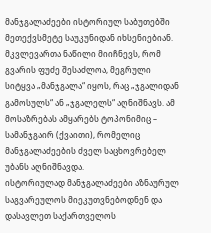მანჯგალაძეები ისტორიულ საბუთებში მეთექვსმეტე საუკუნიდან იხსენიებიან. მკვლევართა ნაწილი მიიჩნევს, რომ გვარის ფუძე შესაძლოა, მეგრული სიტყვა „მანჯგალა“ იყოს, რაც „ჯგალიდან გამოსულს“ ან „ჯგალელს“ აღნიშნავს. ამ მოსაზრებას ამყარებს ტოპონიმიც – სამანჯგაირ (ქვაითი), რომელიც მანჯგალაძეების ძველ საცხოვრებელ უბანს აღნიშნავდა.
ისტორიულად მანჯგალაძეები აზნაურულ საგვარეულოს მიეკუთვნებოდნენ და დასავლეთ საქართველოს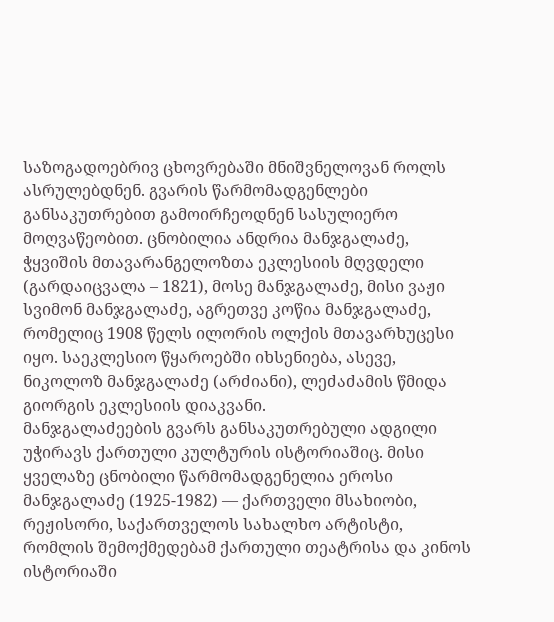საზოგადოებრივ ცხოვრებაში მნიშვნელოვან როლს ასრულებდნენ. გვარის წარმომადგენლები განსაკუთრებით გამოირჩეოდნენ სასულიერო მოღვაწეობით. ცნობილია ანდრია მანჯგალაძე, ჭყვიშის მთავარანგელოზთა ეკლესიის მღვდელი (გარდაიცვალა – 1821), მოსე მანჯგალაძე, მისი ვაჟი სვიმონ მანჯგალაძე, აგრეთვე კოწია მანჯგალაძე, რომელიც 1908 წელს ილორის ოლქის მთავარხუცესი იყო. საეკლესიო წყაროებში იხსენიება, ასევე, ნიკოლოზ მანჯგალაძე (არძიანი), ლეძაძამის წმიდა გიორგის ეკლესიის დიაკვანი.
მანჯგალაძეების გვარს განსაკუთრებული ადგილი უჭირავს ქართული კულტურის ისტორიაშიც. მისი ყველაზე ცნობილი წარმომადგენელია ეროსი მანჯგალაძე (1925-1982) — ქართველი მსახიობი, რეჟისორი, საქართველოს სახალხო არტისტი, რომლის შემოქმედებამ ქართული თეატრისა და კინოს ისტორიაში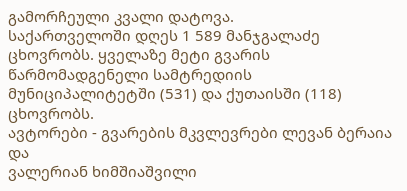გამორჩეული კვალი დატოვა.
საქართველოში დღეს 1 589 მანჯგალაძე ცხოვრობს. ყველაზე მეტი გვარის წარმომადგენელი სამტრედიის მუნიციპალიტეტში (531) და ქუთაისში (118) ცხოვრობს.
ავტორები - გვარების მკვლევრები ლევან ბერაია და
ვალერიან ხიმშიაშვილი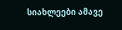სიახლეები ამავე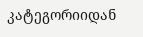კატეგორიიდან